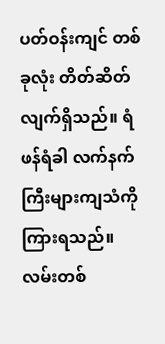ပတ်ဝန်းကျင် တစ်ခုလုံး တိတ်ဆိတ်လျက်ရှိသည်။ ရံဖန်ရံခါ လက်နက်ကြီးများကျသံကို ကြားရသည်။
လမ်းတစ်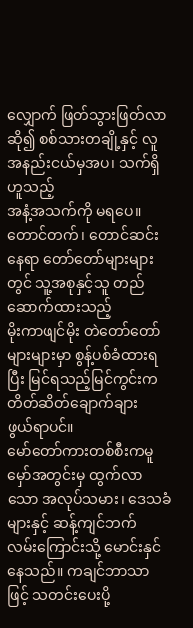လျှောက် ဖြတ်သွားဖြတ်လာဆို၍ စစ်သားတချို့နှင့် လူအနည်းငယ်မှအပ၊ သက်ရှိဟူသည့်
အနံ့အသက်ကို မရပေ။
တောင်တက်၊ တောင်ဆင်းနေရာ တော်တော်များများတွင် သူ့အစုနှင့်သူ တည်ဆောက်ထားသည့်
မိုးကာဖျင်မိုး တဲတော်တော်များများမှာ စွန့်ပစ်ခံထားရပြီး မြင်ရသည့်မြင်ကွင်းက တိတ်ဆိတ်ချောက်ချား
ဖွယ်ရာပင်။
မော်တော်ကားတစ်စီးကမူ မှော်အတွင်းမှ ထွက်လာသော အလုပ်သမား၊ ဒေသခံများနှင့် ဆန့်ကျင်ဘက်
လမ်းကြောင်းသို့ မောင်းနှင်နေသည်။ ကချင်ဘာသာဖြင့် သတင်းပေးပို့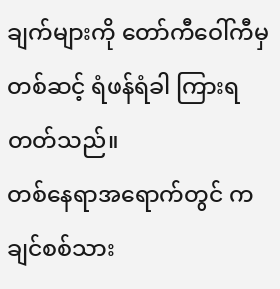ချက်များကို တော်ကီဝေါ်ကီမှ
တစ်ဆင့် ရံဖန်ရံခါ ကြားရတတ်သည်။
တစ်နေရာအရောက်တွင် ကချင်စစ်သား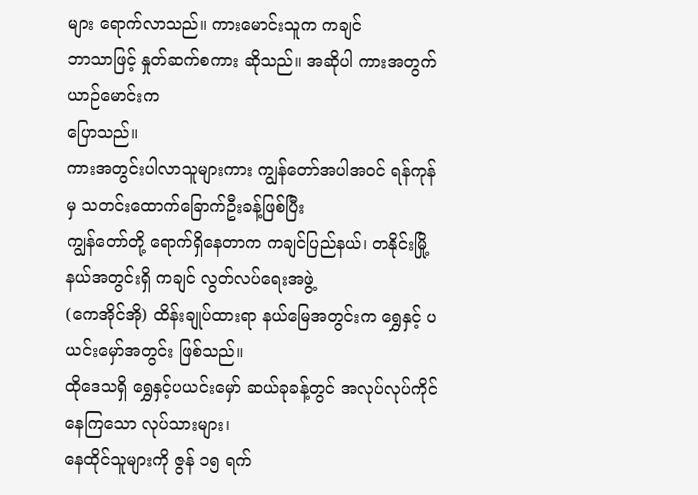များ ရောက်လာသည်။ ကားမောင်းသူက ကချင်
ဘာသာဖြင့် နှုတ်ဆက်စကား ဆိုသည်။ အဆိုပါ ကားအတွက် ယာဉ်မောင်းက
ပြောသည်။
ကားအတွင်းပါလာသူများကား ကျွန်တော်အပါအဝင် ရန်ကုန်မှ သတင်းထောက်ခြောက်ဦးခန့်ဖြစ်ပြီး
ကျွန်တော်တို့ ရောက်ရှိနေတာက ကချင်ပြည်နယ်၊ တနိုင်းမြို့နယ်အတွင်းရှိ ကချင် လွတ်လပ်ရေးအဖွဲ့
(ကေအိုင်အို) ထိန်းချုပ်ထားရာ နယ်မြေအတွင်းက ရွှေနှင့် ပယင်းမှော်အတွင်း ဖြစ်သည်။
ထိုဒေသရှိ ရွှေနှင့်ပယင်းမှော် ဆယ်ခုခန့်တွင် အလုပ်လုပ်ကိုင်နေကြသော လုပ်သားများ၊
နေထိုင်သူများကို ဇွန် ၁၅ ရက်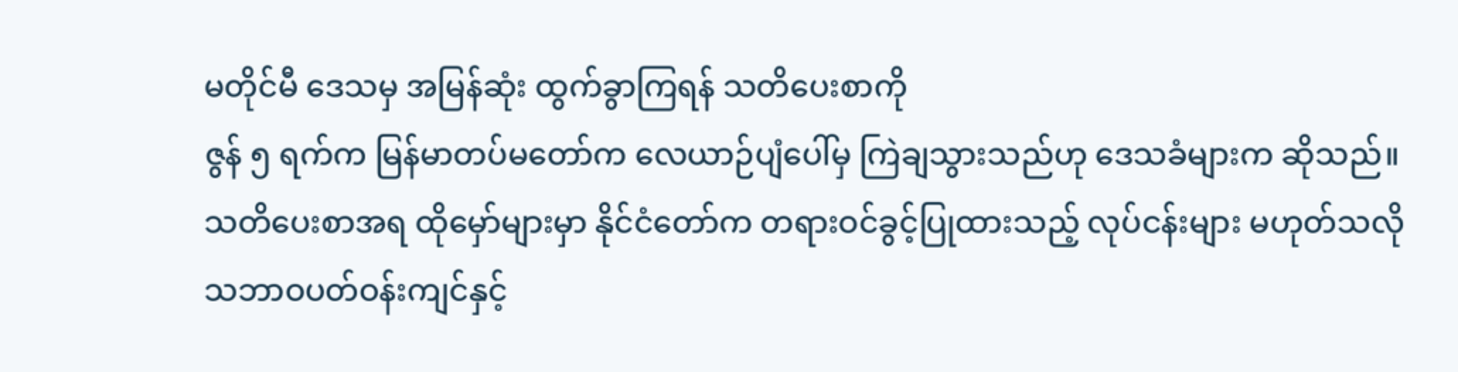မတိုင်မီ ဒေသမှ အမြန်ဆုံး ထွက်ခွာကြရန် သတိပေးစာကို
ဇွန် ၅ ရက်က မြန်မာတပ်မတော်က လေယာဉ်ပျံပေါ်မှ ကြဲချသွားသည်ဟု ဒေသခံများက ဆိုသည်။
သတိပေးစာအရ ထိုမှော်များမှာ နိုင်ငံတော်က တရားဝင်ခွင့်ပြုထားသည့် လုပ်ငန်းများ မဟုတ်သလို
သဘာဝပတ်ဝန်းကျင်နှင့်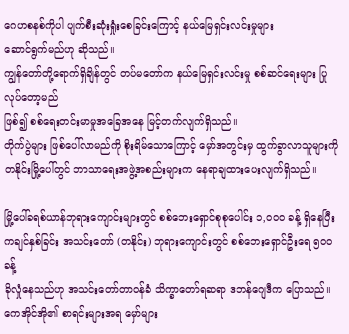ဂေဟစနစ်ကိုပါ ပျက်စီးဆုံးရှုံးစေခြင်းကြောင့် နယ်မြေရှင်းလင်းမှုများ
ဆောင်ရွက်မည်ဟု ဆိုသည်။
ကျွန်တော်တို့ရောက်ရှိချိန်တွင် တပ်မတော်က နယ်မြေရှင်းလင်းမှု စစ်ဆင်ရေးများ ပြုလုပ်တော့မည်
ဖြစ်၍ စစ်ရေးတင်းမာမှုအခြေအနေ မြင့်တက်လျက်ရှိသည်။
တိုက်ပွဲများ ဖြစ်ပေါ်လာမည်ကို စိုးရိမ်သောကြောင့် မှော်အတွင်းမှ ထွက်ခွာလာသူများကို
တနိုင်းမြို့ပေါ်တွင် ဘာသာရေးအဖွဲ့အစည်းများက နေရာချထားပေးလျက်ရှိသည်။

မြို့ပေါ်ခရစ်ယာန်ဘုရားကျောင်းများတွင် စစ်ဘေးရှောင်စုစုပေါင်း ၁,ဝဝဝ ခန့် ရှိနေပြီး
ကချင်နှစ်ခြင်း အသင်းတော် (တနိုင်း) ဘုရားကျောင်းတွင် စစ်ဘေးရှောင်ဦးရေ ၅ဝဝ ခန့်
ခိုလှုံနေသည်ဟု အသင်းတော်တာဝန်ခံ သိက္ခာတော်ရဆရာ ဒဘန်ဂျေဒီက ပြောသည်။
ကေအိုင်အို၏ စာရင်းများအရ မှော်များ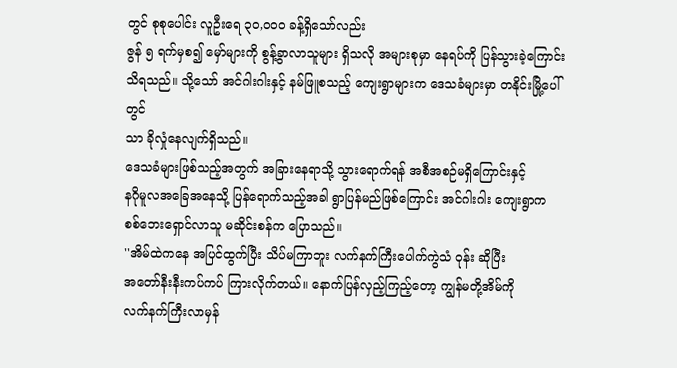တွင် စုစုပေါင်း လူဦးရေ ၃ဝ,ဝဝဝ ခန့်ရှိသော်လည်း
ဇွန် ၅ ရက်မှစ၍ မှော်များကို စွန့်ခွာလာသူများ ရှိသလို အများစုမှာ နေရပ်ကို ပြန်သွားခဲ့ကြောင်း
သိရသည်။ သို့သော် အင်ဂါးဂါးနှင့် နမ်ဖြူစသည့် ကျေးရွာများက ဒေသခံများမှာ တနိုင်းမြို့ပေါ်တွင်
သာ ခိုလှုံနေလျက်ရှိသည်။
ဒေသခံများဖြစ်သည့်အတွက် အခြားနေရာသို့ သွားရောက်ရန် အစီအစဉ်မရှိကြောင်းနှင့်
နဂိုမူလအခြေအနေသို့ ပြန်ရောက်သည့်အခါ ရွာပြန်မည်ဖြစ်ကြောင်း အင်ဂါးဂါး ကျေးရွာက
စစ်ဘေးရှောင်လာသူ မဆိုင်းစန်က ပြောသည်။
''အိမ်ထဲကနေ အပြင်ထွက်ပြီး သိပ်မကြာဘူး လက်နက်ကြီးပေါက်ကွဲသံ ဝုန်း ဆိုပြီး
အတော်နီးနီးကပ်ကပ် ကြားလိုက်တယ်။ နောက်ပြန်လှည့်ကြည့်တော့ ကျွန်မတို့အိမ်ကို
လက်နက်ကြီးလာမှန်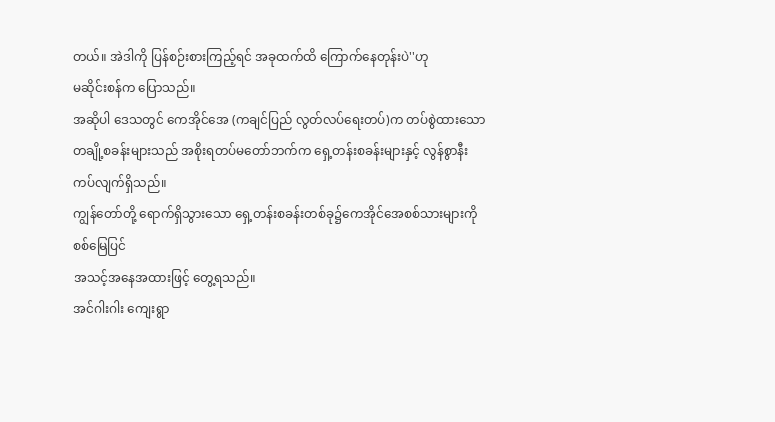တယ်။ အဲဒါကို ပြန်စဉ်းစားကြည့်ရင် အခုထက်ထိ ကြောက်နေတုန်းပဲ''ဟု
မဆိုင်းစန်က ပြောသည်။
အဆိုပါ ဒေသတွင် ကေအိုင်အေ (ကချင်ပြည် လွတ်လပ်ရေးတပ်)က တပ်စွဲထားသော
တချို့စခန်းများသည် အစိုးရတပ်မတော်ဘက်က ရှေ့တန်းစခန်းများနှင့် လွန်စွာနီးကပ်လျက်ရှိသည်။
ကျွန်တော်တို့ ရောက်ရှိသွားသော ရှေ့တန်းစခန်းတစ်ခု၌ကေအိုင်အေစစ်သားများကို စစ်မြေပြင်
အသင့်အနေအထားဖြင့် တွေ့ရသည်။
အင်ဂါးဂါး ကျေးရွာ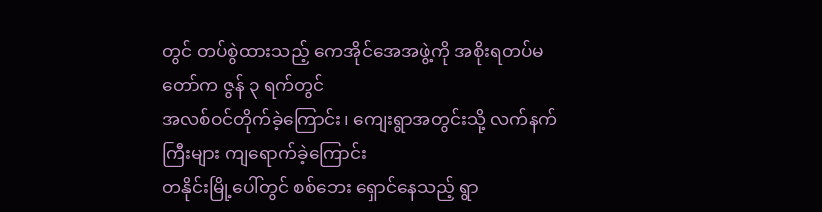တွင် တပ်စွဲထားသည့် ကေအိုင်အေအဖွဲ့ကို အစိုးရတပ်မတော်က ဇွန် ၃ ရက်တွင်
အလစ်ဝင်တိုက်ခဲ့ကြောင်း၊ ကျေးရွာအတွင်းသို့ လက်နက်ကြီးများ ကျရောက်ခဲ့ကြောင်း
တနိုင်းမြို့ပေါ်တွင် စစ်ဘေး ရှောင်နေသည့် ရွာ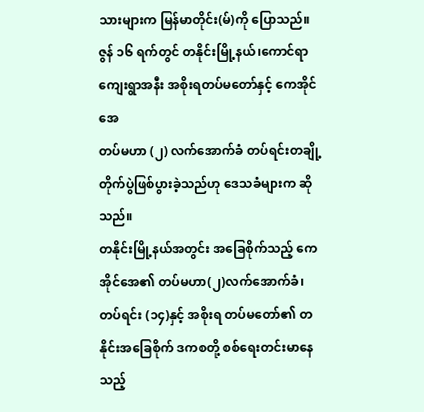သားများက မြန်မာတိုင်း(မ်)ကို ပြောသည်။
ဇွန် ၁၆ ရက်တွင် တနိုင်းမြို့နယ်၊ကောင်ရာကျေးရွာအနီး အစိုးရတပ်မတော်နှင့် ကေအိုင်အေ
တပ်မဟာ (၂) လက်အောက်ခံ တပ်ရင်းတချို့ တိုက်ပွဲဖြစ်ပွားခဲ့သည်ဟု ဒေသခံများက ဆိုသည်။
တနိုင်းမြို့နယ်အတွင်း အခြေစိုက်သည့် ကေအိုင်အေ၏ တပ်မဟာ(၂)လက်အောက်ခံ၊
တပ်ရင်း (၁၄)နှင့် အစိုးရ တပ်မတော်၏ တနိုင်းအခြေစိုက် ဒကစတို့ စစ်ရေးတင်းမာနေသည့်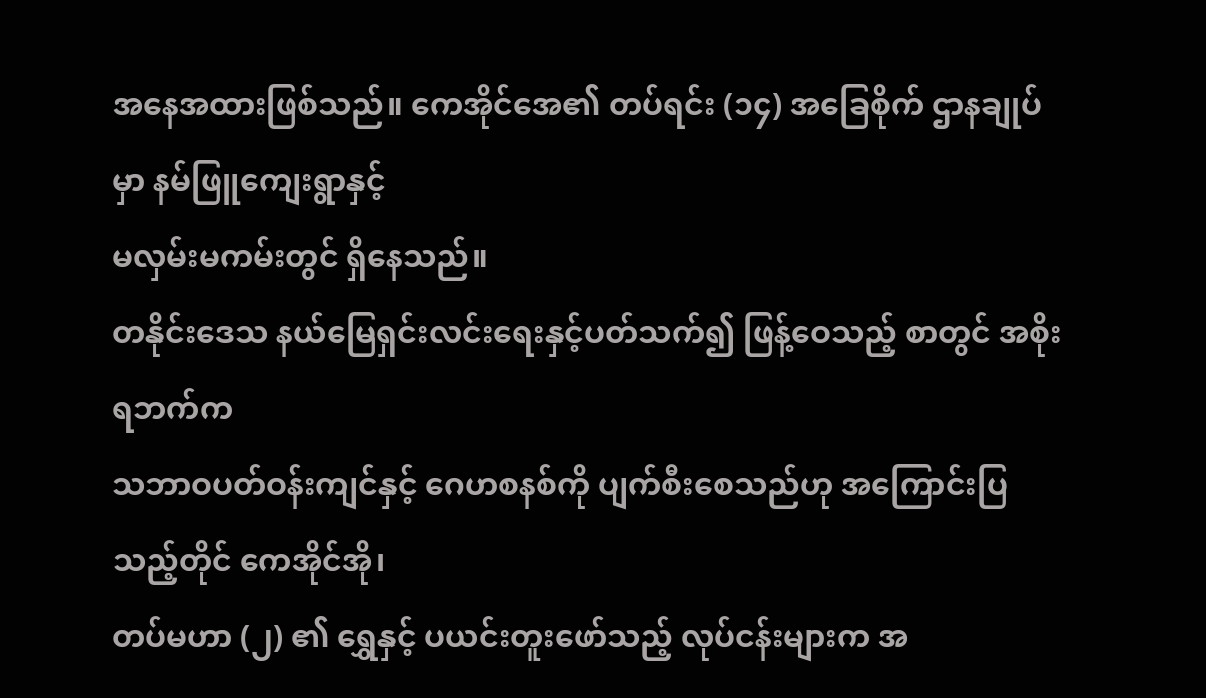အနေအထားဖြစ်သည်။ ကေအိုင်အေ၏ တပ်ရင်း (၁၄) အခြေစိုက် ဌာနချုပ်မှာ နမ်ဖြူကျေးရွာနှင့်
မလှမ်းမကမ်းတွင် ရှိနေသည်။
တနိုင်းဒေသ နယ်မြေရှင်းလင်းရေးနှင့်ပတ်သက်၍ ဖြန့်ဝေသည့် စာတွင် အစိုးရဘက်က
သဘာဝပတ်ဝန်းကျင်နှင့် ဂေဟစနစ်ကို ပျက်စီးစေသည်ဟု အကြောင်းပြသည့်တိုင် ကေအိုင်အို၊
တပ်မဟာ (၂) ၏ ရွှေနှင့် ပယင်းတူးဖော်သည့် လုပ်ငန်းများက အ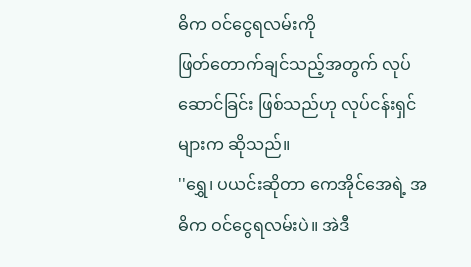ဓိက ဝင်ငွေရလမ်းကို
ဖြတ်တောက်ချင်သည့်အတွက် လုပ်ဆောင်ခြင်း ဖြစ်သည်ဟု လုပ်ငန်းရှင်များက ဆိုသည်။
''ရွှေ၊ ပယင်းဆိုတာ ကေအိုင်အေရဲ့ အဓိက ဝင်ငွေရလမ်းပဲ။ အဲဒီ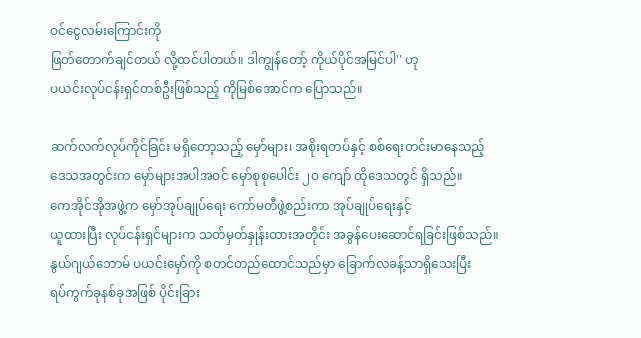ဝင်ငွေလမ်းကြောင်းကို
ဖြတ်တောက်ချင်တယ် လို့ထင်ပါတယ်။ ဒါကျွန်တော့် ကိုယ်ပိုင်အမြင်ပါ'' ဟု
ပယင်းလုပ်ငန်းရှင်တစ်ဦးဖြစ်သည့် ကိုမြစ်အောင်က ပြောသည်။

ဆက်လက်လုပ်ကိုင်ခြင်း မရှိတော့သည့် မှော်များ၊ အစိုးရတပ်နှင့် စစ်ရေးတင်းမာနေသည့်
ဒေသအတွင်းက မှော်များအပါအဝင် မှော်စုစုပေါင်း ၂ဝ ကျော် ထိုဒေသတွင် ရှိသည်။
ကေအိုင်အိုအဖွဲ့က မှော်အုပ်ချုပ်ရေး ကော်မတီဖွဲ့စည်းကာ အုပ်ချုပ်ရေးနှင့်
ယူထားပြီး လုပ်ငန်းရှင်များက သတ်မှတ်နှုန်းထားအတိုင်း အခွန်ပေးဆောင်ရခြင်းဖြစ်သည်။
နွယ်ဂျယ်ဘောမ် ပယင်းမှော်ကို စတင်တည်ထောင်သည်မှာ ခြောက်လခန့်သာရှိသေးပြီး
ရပ်ကွက်ခုနစ်ခုအဖြစ် ပိုင်းခြား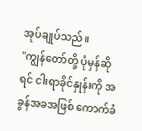အုပ်ချုပ်သည်။
''ကျွန်တော်တို့ ပုံမှန်ဆိုရင် ငါးရာခိုင်နှုန်းကို အခွန်အခအဖြစ် ကောက်ခံ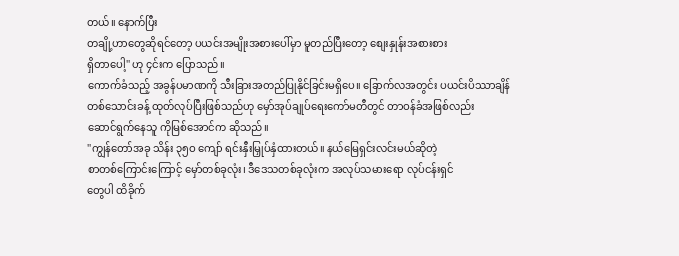တယ်။ နောက်ပြီး
တချို့ဟာတွေဆိုရင်တော့ ပယင်းအမျိုးအစားပေါ်မှာ မူတည်ပြီးတော့ စျေးနှုန်းအစားစား
ရှိတာပေါ့'' ဟု ၄င်းက ပြောသည်။
ကောက်ခံသည့် အခွန်ပမာဏကို သီးခြားအတည်ပြုနိုင်ခြင်းမရှိပေ။ ခြောက်လအတွင်း ပယင်းပိဿာချိန်
တစ်သောင်းခန့် ထုတ်လုပ်ပြီးဖြစ်သည်ဟု မှော်အုပ်ချုပ်ရေးကော်မတီတွင် တာဝန်ခံအဖြစ်လည်း
ဆောင်ရွက်နေသူ ကိုမြစ်အောင်က ဆိုသည်။
''ကျွန်တော်အခု သိန်း ၃၅ဝ ကျော် ရင်းနှီးမြှုပ်နှံထားတယ်။ နယ်မြေရှင်းလင်းမယ်ဆိုတဲ့
စာတစ်ကြောင်းကြောင့် မှော်တစ်ခုလုံး၊ ဒီဒေသတစ်ခုလုံးက အလုပ်သမားရော လုပ်ငန်းရှင်
တွေပါ ထိခိုက်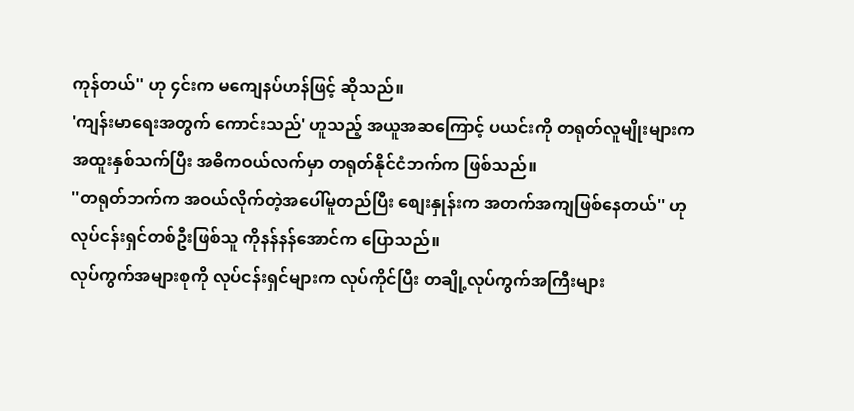ကုန်တယ်'' ဟု ၄င်းက မကျေနပ်ဟန်ဖြင့် ဆိုသည်။
'ကျန်းမာရေးအတွက် ကောင်းသည်' ဟူသည့် အယူအဆကြောင့် ပယင်းကို တရုတ်လူမျိုးများက
အထူးနှစ်သက်ပြီး အဓိကဝယ်လက်မှာ တရုတ်နိုင်ငံဘက်က ဖြစ်သည်။
''တရုတ်ဘက်က အဝယ်လိုက်တဲ့အပေါ်မူတည်ပြီး စျေးနှုန်းက အတက်အကျဖြစ်နေတယ်'' ဟု
လုပ်ငန်းရှင်တစ်ဦးဖြစ်သူ ကိုနန်နန်အောင်က ပြောသည်။
လုပ်ကွက်အများစုကို လုပ်ငန်းရှင်များက လုပ်ကိုင်ပြီး တချို့လုပ်ကွက်အကြီးများ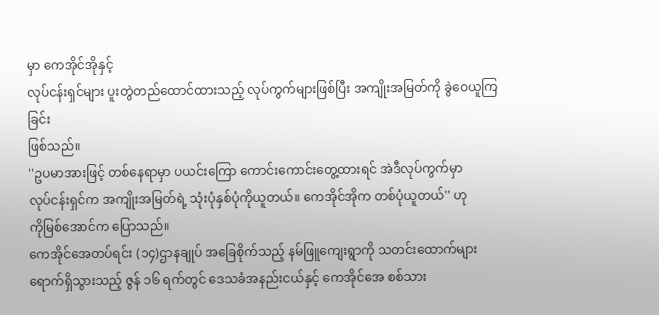မှာ ကေအိုင်အိုနှင့်
လုပ်ငန်းရှင်များ ပူးတွဲတည်ထောင်ထားသည့် လုပ်ကွက်များဖြစ်ပြီး အကျိုးအမြတ်ကို ခွဲဝေယူကြခြင်း
ဖြစ်သည်။
''ဥပမာအားဖြင့် တစ်နေရာမှာ ပယင်းကြော ကောင်းကောင်းတွေ့ထားရင် အဲဒီလုပ်ကွက်မှာ
လုပ်ငန်းရှင်က အကျိုးအမြတ်ရဲ့ သုံးပုံနှစ်ပုံကိုယူတယ်။ ကေအိုင်အိုက တစ်ပုံယူတယ်'' ဟု
ကိုမြစ်အောင်က ပြောသည်။
ကေအိုင်အေတပ်ရင်း (၁၄)ဌာနချုပ် အခြေစိုက်သည့် နမ်ဖြူကျေးရွာကို သတင်းထောက်များ
ရောက်ရှိသွားသည့် ဇွန် ၁၆ ရက်တွင် ဒေသခံအနည်းငယ်နှင့် ကေအိုင်အေ စစ်သား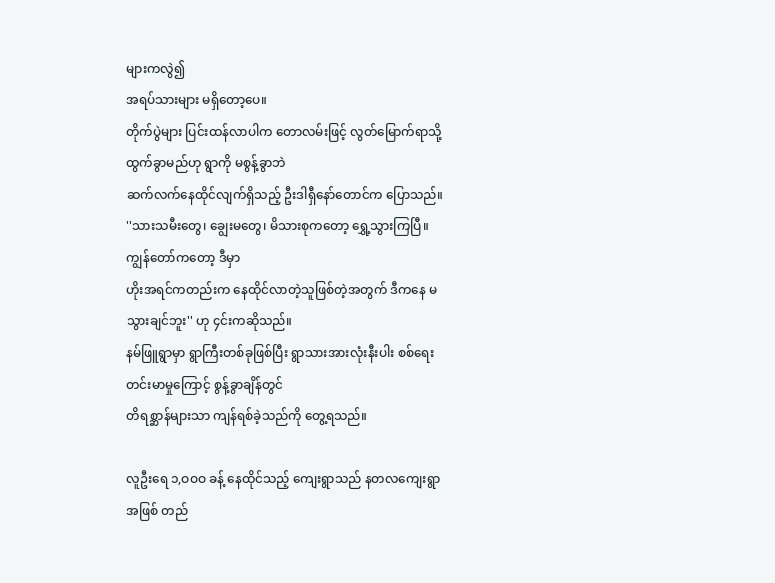များကလွဲ၍
အရပ်သားများ မရှိတော့ပေ။
တိုက်ပွဲများ ပြင်းထန်လာပါက တောလမ်းဖြင့် လွတ်မြောက်ရာသို့ ထွက်ခွာမည်ဟု ရွာကို မစွန့်ခွာဘဲ
ဆက်လက်နေထိုင်လျက်ရှိသည့် ဦးဒါရှီနော်တောင်က ပြောသည်။
''သားသမီးတွေ၊ ချွေးမတွေ၊ မိသားစုကတော့ ရွှေ့သွားကြပြီ။ ကျွန်တော်ကတော့ ဒီမှာ
ဟိုးအရင်ကတည်းက နေထိုင်လာတဲ့သူဖြစ်တဲ့အတွက် ဒီကနေ မသွားချင်ဘူး'' ဟု ၄င်းကဆိုသည်။
နမ်ဖြူရွာမှာ ရွာကြီးတစ်ခုဖြစ်ပြီး ရွာသားအားလုံးနီးပါး စစ်ရေးတင်းမာမှုကြောင့် စွန့်ခွာချိန်တွင်
တိရစ္ဆာန်များသာ ကျန်ရစ်ခဲ့သည်ကို တွေ့ရသည်။

လူဦးရေ ၁,ဝဝဝ ခန့် နေထိုင်သည့် ကျေးရွာသည် နတလကျေးရွာအဖြစ် တည်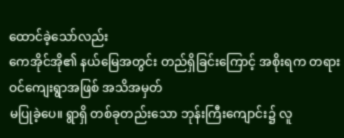ထောင်ခဲ့သော်လည်း
ကေအိုင်အို၏ နယ်မြေအတွင်း တည်ရှိခြင်းကြောင့် အစိုးရက တရားဝင်ကျေးရွာအဖြစ် အသိအမှတ်
မပြုခဲ့ပေ။ ရွာရှိ တစ်ခုတည်းသော ဘုန်းကြီးကျောင်း၌ လူ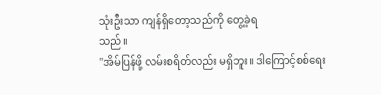သုံးဦးသာ ကျန်ရှိတော့သည်ကို တွေ့ခဲ့ရ
သည်။
''အိမ်ပြန်ဖို့ လမ်းစရိတ်လည်း မရှိဘူး။ ဒါကြောင့်စစ်ရေး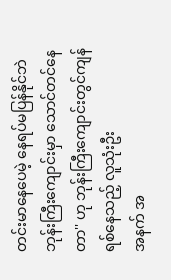တင်းမာနေပေမဲ့ နေရပ်မပြန်နိုင်ဘဲ
ဘုန်းကြီးကျောင်းမှာ သောင်တင်နေတာ'' ဟု ဘုန်းကြီးကျောင်းတွင်ကျန်ရစ်နေသည့် လူသုံးဦး
အနက် အ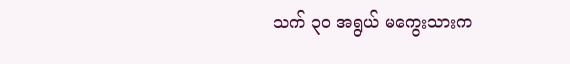သက် ၃ဝ အရွယ် မကွေးသားက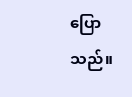ပြောသည်။